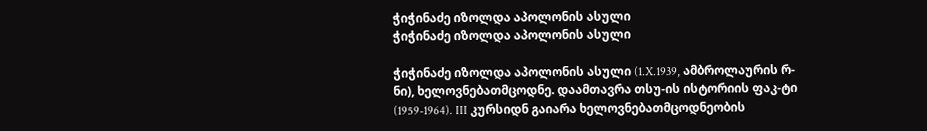ჭიჭინაძე იზოლდა აპოლონის ასული
ჭიჭინაძე იზოლდა აპოლონის ასული

ჭიჭინაძე იზოლდა აპოლონის ასული (1.X.1939, ამბროლაურის რ-ნი), ხელოვნებათმცოდნე. დაამთავრა თსუ-ის ისტორიის ფაკ-ტი (1959-1964). III კურსიდნ გაიარა ხელოვნებათმცოდნეობის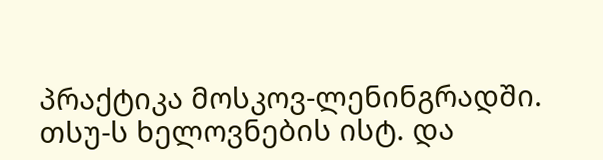პრაქტიკა მოსკოვ-ლენინგრადში. თსუ-ს ხელოვნების ისტ. და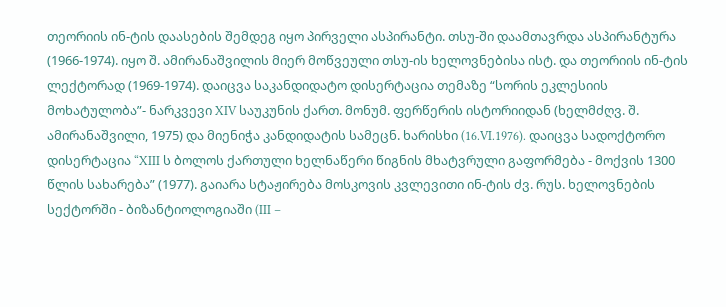თეორიის ინ-ტის დაასების შემდეგ იყო პირველი ასპირანტი. თსუ-ში დაამთავრდა ასპირანტურა (1966-1974). იყო შ. ამირანაშვილის მიერ მოწვეული თსუ-ის ხელოვნებისა ისტ. და თეორიის ინ-ტის ლექტორად (1969-1974). დაიცვა საკანდიდატო დისერტაცია თემაზე “სორის ეკლესიის მოხატულობა”- ნარკვევი XIV საუკუნის ქართ. მონუმ. ფერწერის ისტორიიდან (ხელმძღვ. შ. ამირანაშვილი, 1975) და მიენიჭა კანდიდატის სამეცნ. ხარისხი (16.VI.1976). დაიცვა სადოქტორო დისერტაცია “XIII ს ბოლოს ქართული ხელნაწერი წიგნის მხატვრული გაფორმება - მოქვის 1300 წლის სახარება” (1977). გაიარა სტაჟირება მოსკოვის კვლევითი ინ-ტის ძვ. რუს. ხელოვნების სექტორში - ბიზანტიოლოგიაში (III –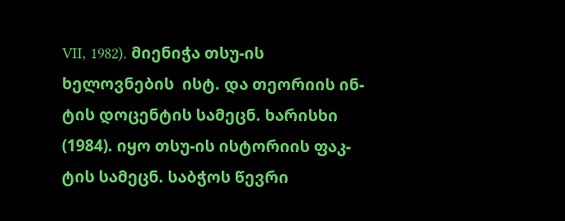VII, 1982). მიენიჭა თსუ-ის ხელოვნების  ისტ. და თეორიის ინ-ტის დოცენტის სამეცნ. ხარისხი (1984). იყო თსუ-ის ისტორიის ფაკ-ტის სამეცნ. საბჭოს წევრი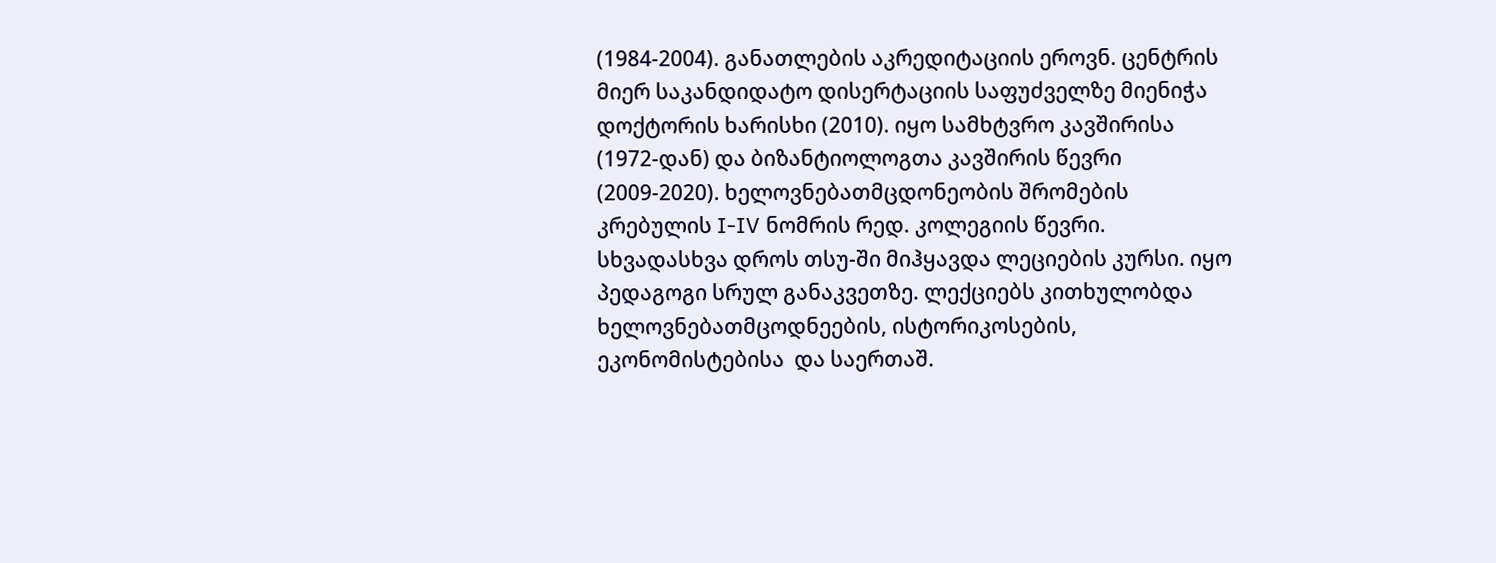(1984-2004). განათლების აკრედიტაციის ეროვნ. ცენტრის მიერ საკანდიდატო დისერტაციის საფუძველზე მიენიჭა დოქტორის ხარისხი (2010). იყო სამხტვრო კავშირისა (1972-დან) და ბიზანტიოლოგთა კავშირის წევრი (2009-2020). ხელოვნებათმცდონეობის შრომების კრებულის I-IV ნომრის რედ. კოლეგიის წევრი. სხვადასხვა დროს თსუ-ში მიჰყავდა ლეციების კურსი. იყო პედაგოგი სრულ განაკვეთზე. ლექციებს კითხულობდა ხელოვნებათმცოდნეების, ისტორიკოსების, ეკონომისტებისა  და საერთაშ.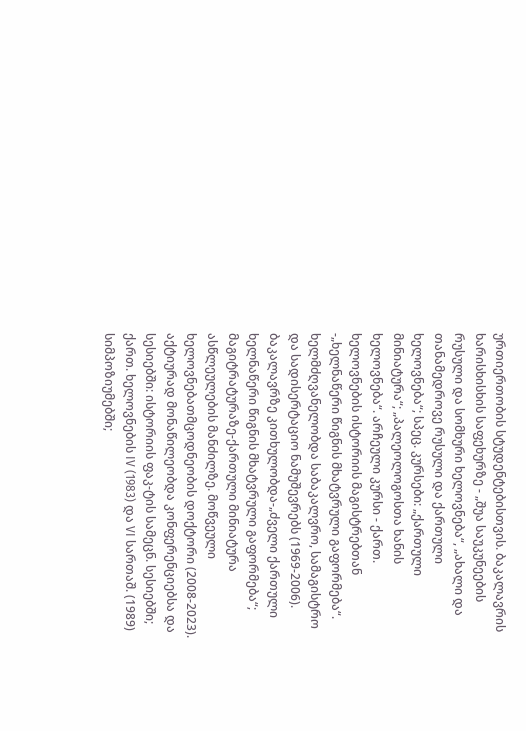ურთიერთობის სტუდენტებისთვის. ბაკალავრის ხარისხისხის საფეხურზე - „შუა საუკუნეების რუსული და სომხური ხელოვნება“, „ახალი და თანამედროვე რუსული და ქართული ხელოვნება“; სპეც. კურსები: „ქართული მინიატურა“; „პალეოლოგოსთა ხანის ხელოვნება“. არჩეული კურსი - ქართ. ხელოვნების ისტორიის მაგისტრებთან -„ხელნაწერი წიგნის მხატვრული გაფორმება“. ხელმძღვანელობდა საბაკალვრო, სამაგისტრო და სადისერტაციო ნამუშევრებს (1969-2006). ბაკალავრზე კითხულობდა-„ძველი ქართული ხელნაწერი წიგნის მხატვრული გაფორმება“; მაგიტრატურაზე-ქართული მინიატურა ასწლეულების მანძილზე. მოწვეული ხელოვნებათმცოდნეობის დოქტორი (2008-2023). აქტიურად მონაწილეობდა კონფერენციებსა და სესიებში: ისტორიის ფაკ-ტის სამეცნ. სესიებში; ქართ. ხელოვნების IV (1983) და VI სართაშ. (1989) სიმპოზიუმებში;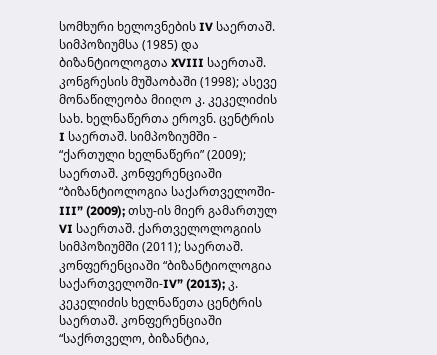სომხური ხელოვნების IV საერთაშ. სიმპოზიუმსა (1985) და ბიზანტიოლოგთა XVIII საერთაშ. კონგრესის მუშაობაში (1998); ასევე მონაწილეობა მიიღო კ. კეკელიძის სახ. ხელნაწერთა ეროვნ. ცენტრის I საერთაშ. სიმპოზიუმში - “ქართული ხელნაწერი” (2009); საერთაშ. კონფერენციაში “ბიზანტიოლოგია საქართველოში-III” (2009); თსუ-ის მიერ გამართულ VI საერთაშ. ქართველოლოგიის სიმპოზიუმში (2011); საერთაშ. კონფერენციაში “ბიზანტიოლოგია საქართველოში-IV” (2013); კ. კეკელიძის ხელნაწეთა ცენტრის საერთაშ. კონფერენციაში “საქრთველო, ბიზანტია,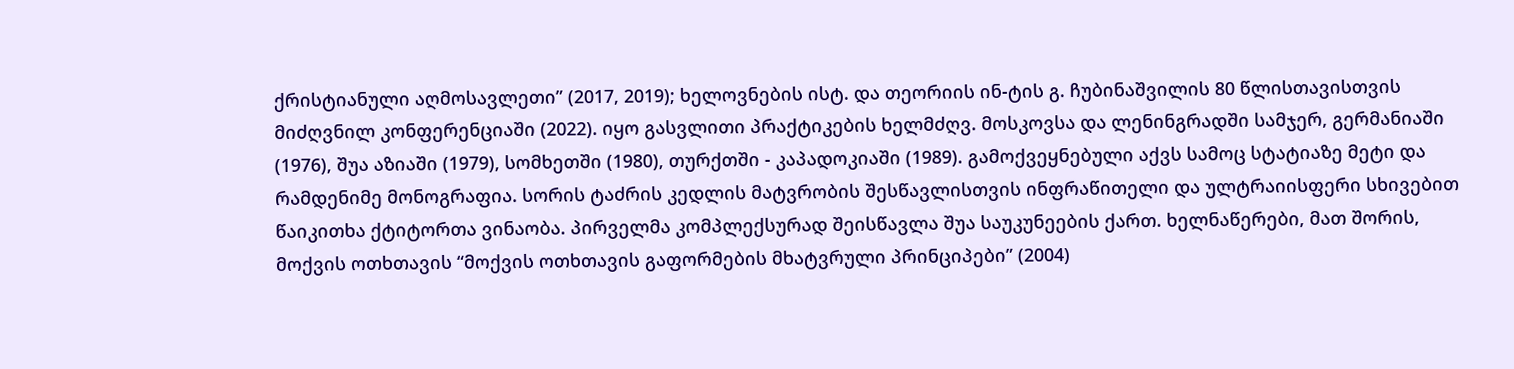ქრისტიანული აღმოსავლეთი” (2017, 2019); ხელოვნების ისტ. და თეორიის ინ-ტის გ. ჩუბინაშვილის 80 წლისთავისთვის მიძღვნილ კონფერენციაში (2022). იყო გასვლითი პრაქტიკების ხელმძღვ. მოსკოვსა და ლენინგრადში სამჯერ, გერმანიაში (1976), შუა აზიაში (1979), სომხეთში (1980), თურქთში - კაპადოკიაში (1989). გამოქვეყნებული აქვს სამოც სტატიაზე მეტი და რამდენიმე მონოგრაფია. სორის ტაძრის კედლის მატვრობის შესწავლისთვის ინფრაწითელი და ულტრაიისფერი სხივებით წაიკითხა ქტიტორთა ვინაობა. პირველმა კომპლექსურად შეისწავლა შუა საუკუნეების ქართ. ხელნაწერები, მათ შორის, მოქვის ოთხთავის “მოქვის ოთხთავის გაფორმების მხატვრული პრინციპები” (2004)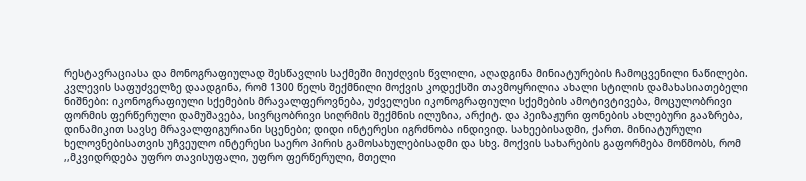რესტავრაციასა და მონოგრაფიულად შესწავლის საქმეში მიუძღვის წვლილი, აღადგინა მინიატურების ჩამოცვენილი ნაწილები. კვლევის საფუძველზე დაადგინა, რომ 1300 წელს შექმნილი მოქვის კოდექსში თავმოყრილია ახალი სტილის დამახასიათებელი ნიშნები: იკონოგრაფიული სქემების მრავალფეროვნება, უძველესი იკონოგრაფიული სქემების ამოტივტივება, მოცულობრივი ფორმის ფერწერული დამუშავება, სივრცობრივი სიღრმის შექმნის ილუზია, არქიტ. და პეიზაჟური ფონების ახლებური გააზრება, დინამიკით სავსე მრავალფიგურიანი სცენები; დიდი ინტერესი იგრძნობა ინდივიდ. სახეებისადმი, ქართ. მინიატურული ხელოვნებისათვის უჩვეულო ინტერესი საერო პირის გამოსახულებისადმი და სხვ. მოქვის სახარების გაფორმება მოწმობს, რომ ,,მკვიდრდება უფრო თავისუფალი, უფრო ფერწერული, მთელი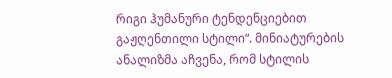რიგი ჰუმანური ტენდენციებით გაჟღენთილი სტილი“. მინიატურების ანალიზმა აჩვენა, რომ სტილის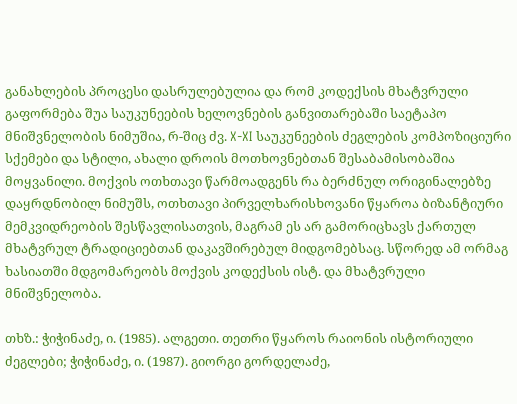განახლების პროცესი დასრულებულია და რომ კოდექსის მხატვრული გაფორმება შუა საუკუნეების ხელოვნების განვითარებაში საეტაპო მნიშვნელობის ნიმუშია, რ-შიც ძვ. X-XI საუკუნეების ძეგლების კომპოზიციური სქემები და სტილი, ახალი დროის მოთხოვნებთან შესაბამისობაშია მოყვანილი. მოქვის ოთხთავი წარმოადგენს რა ბერძნულ ორიგინალებზე დაყრდნობილ ნიმუშს, ოთხთავი პირველხარისხოვანი წყაროა ბიზანტიური მემკვიდრეობის შესწავლისათვის, მაგრამ ეს არ გამორიცხავს ქართულ მხატვრულ ტრადიციებთან დაკავშირებულ მიდგომებსაც. სწორედ ამ ორმაგ ხასიათში მდგომარეობს მოქვის კოდექსის ისტ. და მხატვრული მნიშვნელობა.

თხზ.: ჭიჭინაძე, ი. (1985). ალგეთი. თეთრი წყაროს რაიონის ისტორიული ძეგლები; ჭიჭინაძე, ი. (1987). გიორგი გორდელაძე,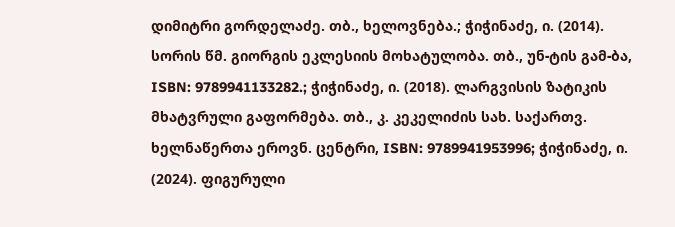დიმიტრი გორდელაძე. თბ., ხელოვნება.; ჭიჭინაძე, ი. (2014). სორის წმ. გიორგის ეკლესიის მოხატულობა. თბ., უნ-ტის გამ-ბა, ISBN: 9789941133282.; ჭიჭინაძე, ი. (2018). ლარგვისის ზატიკის მხატვრული გაფორმება. თბ., კ. კეკელიძის სახ. საქართვ. ხელნაწერთა ეროვნ. ცენტრი, ISBN: 9789941953996; ჭიჭინაძე, ი. (2024). ფიგურული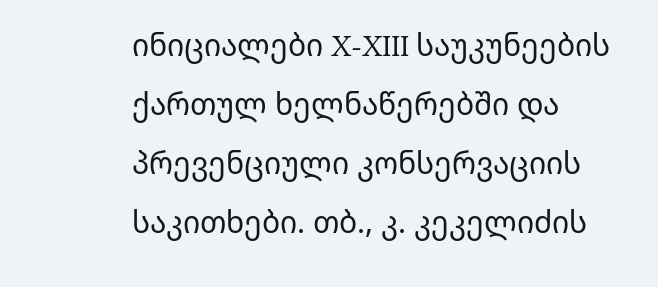ინიციალები X-XIII საუკუნეების ქართულ ხელნაწერებში და პრევენციული კონსერვაციის საკითხები. თბ., კ. კეკელიძის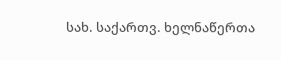სახ. საქართვ. ხელნაწერთა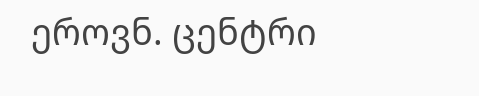ეროვნ. ცენტრი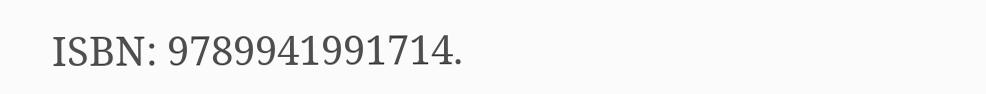ISBN: 9789941991714.